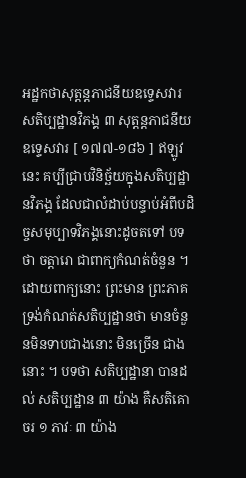អដ្ឋកថាសុត្តន្តភាជនីយឧទ្ទេសវារ
សតិប្បដ្ឋានវិភង្គ ៣ សុត្តន្តភាជនីយ ឧទ្ទេសវារ [ ១៧៧-១៨៦ ] ឥឡូវនេះ គប្បីជ្រាបវិនិច្ឆ័យក្នុងសតិប្បដ្ឋានវិភង្គ ដែលជាលំដាប់បន្ទាប់អំពីបដិច្ចសមុប្បាទវិភង្គនោះដូចតទៅ បទថា ចត្តារោ ជាពាក្យកំណត់ចំនួន ។ ដោយពាក្យនោះ ព្រះមាន ព្រះភាគ ទ្រង់កំណត់សតិប្បដ្ឋានថា មានចំនួនមិនទាបជាងនោះ មិនច្រើន ជាងនោះ ។ បទថា សតិប្បដ្ឋានា បានដល់ សតិប្បដ្ឋាន ៣ យ៉ាង គឺសតិគោចរ ១ ភាវៈ ៣ យ៉ាង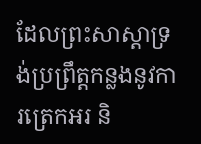ដែលព្រះសាស្តាទ្រង់ប្រព្រឹត្តកន្លងនូវការត្រេកអរ និ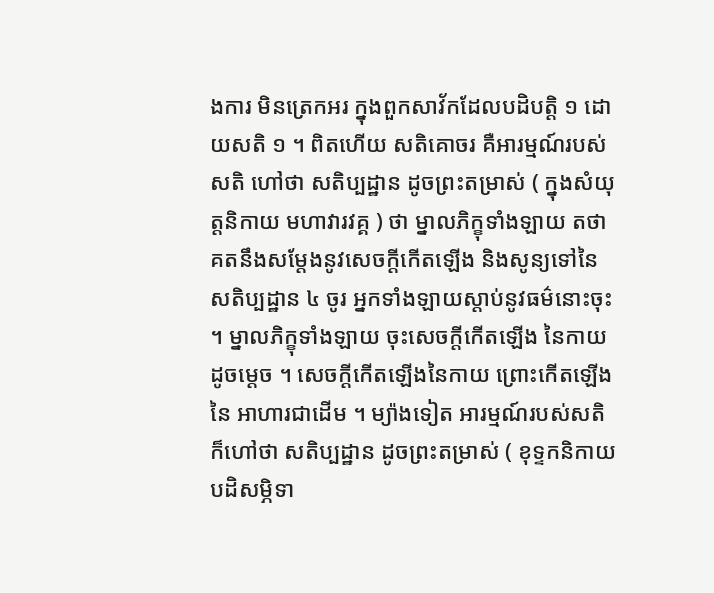ងការ មិនត្រេកអរ ក្នុងពួកសាវ័កដែលបដិបត្តិ ១ ដោយសតិ ១ ។ ពិតហើយ សតិគោចរ គឺអារម្មណ៍របស់សតិ ហៅថា សតិប្បដ្ឋាន ដូចព្រះតម្រាស់ ( ក្នុងសំយុត្តនិកាយ មហាវារវគ្គ ) ថា ម្នាលភិក្ខុទាំងឡាយ តថាគតនឹងសម្តែងនូវសេចក្តីកើតឡើង និងសូន្យទៅនៃសតិប្បដ្ឋាន ៤ ចូរ អ្នកទាំងឡាយស្តាប់នូវធម៌នោះចុះ ។ ម្នាលភិក្ខុទាំងឡាយ ចុះសេចក្តីកើតឡើង នៃកាយ ដូចម្តេច ។ សេចក្តីកើតឡើងនៃកាយ ព្រោះកើតឡើងនៃ អាហារជាដើម ។ ម្យ៉ាងទៀត អារម្មណ៍របស់សតិ ក៏ហៅថា សតិប្បដ្ឋាន ដូចព្រះតម្រាស់ ( ខុទ្ទកនិកាយ បដិសម្ភិទា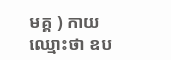មគ្គ ) កាយ ឈ្មោះថា ឧប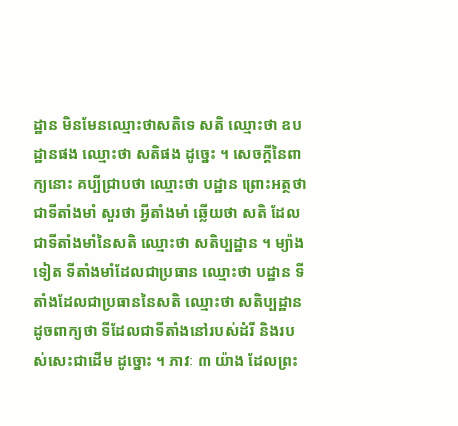ដ្ឋាន មិនមែនឈ្មោះថាសតិទេ សតិ ឈ្មោះថា ឧបដ្ឋានផង ឈ្មោះថា សតិផង ដូច្នេះ ។ សេចក្តីនៃពាក្យនោះ គប្បីជ្រាបថា ឈ្មោះថា បដ្ឋាន ព្រោះអត្ថថា ជាទីតាំងមាំ សួរថា អ្វីតាំងមាំ ឆ្លើយថា សតិ ដែលជាទីតាំងមាំនៃសតិ ឈ្មោះថា សតិប្បដ្ឋាន ។ ម្យ៉ាងទៀត ទីតាំងមាំដែលជាប្រធាន ឈ្មោះថា បដ្ឋាន ទីតាំងដែលជាប្រធាននៃសតិ ឈ្មោះថា សតិប្បដ្ឋាន ដូចពាក្យថា ទីដែលជាទីតាំងនៅរបស់ដំរី និងរបស់សេះជាដើម ដូច្នោះ ។ ភាវៈ ៣ យ៉ាង ដែលព្រះ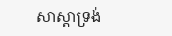សាស្តាទ្រង់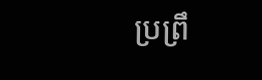ប្រព្រឹ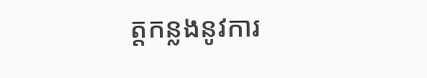ត្តកន្លងនូវការ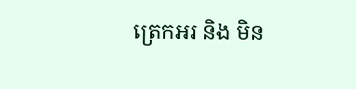ត្រេកអរ និង មិន